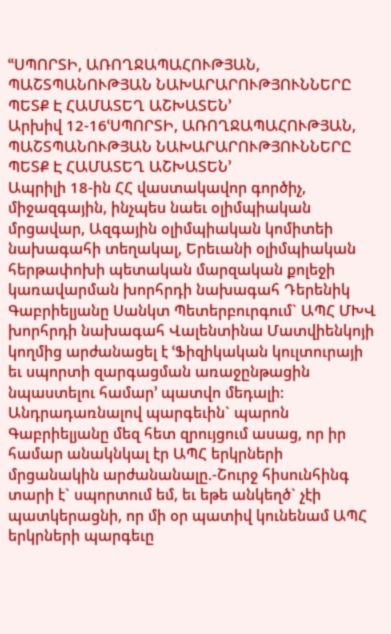ՙՙՍՊՈՐՏԻ, ԱՌՈՂՋԱՊԱՀՈՒԹՅԱՆ, ՊԱՇՏՊԱՆՈՒԹՅԱՆ ՆԱԽԱՐԱՐՈՒԹՅՈՒՆՆԵՐԸ ՊԵՏՔ Է ՀԱՄԱՏԵՂ ԱՇԽԱՏԵՆ՚
Արխիվ 12-16ՙՍՊՈՐՏԻ, ԱՌՈՂՋԱՊԱՀՈՒԹՅԱՆ, ՊԱՇՏՊԱՆՈՒԹՅԱՆ ՆԱԽԱՐԱՐՈՒԹՅՈՒՆՆԵՐԸ ՊԵՏՔ Է ՀԱՄԱՏԵՂ ԱՇԽԱՏԵՆ՚
Ապրիլի 18-ին ՀՀ վաստակավոր գործիչ, միջազգային, ինչպես նաեւ օլիմպիական մրցավար, Ազգային օլիմպիական կոմիտեի նախագահի տեղակալ, Երեւանի օլիմպիական հերթափոխի պետական մարզական քոլեջի կառավարման խորհրդի նախագահ Դերենիկ Գաբրիելյանը Սանկտ Պետերբուրգում` ԱՊՀ ՄԽՎ խորհրդի նախագահ Վալենտինա Մատվիենկոյի կողմից արժանացել է ՙՖիզիկական կուլտուրայի եւ սպորտի զարգացման առաջընթացին նպաստելու համար՚ պատվո մեդալի: Անդրադառնալով պարգեւին` պարոն Գաբրիելյանը մեզ հետ զրույցում ասաց, որ իր համար անակնկալ էր ԱՊՀ երկրների մրցանակին արժանանալը.-Շուրջ հիսունհինգ տարի է` սպորտում եմ, եւ եթե անկեղծ` չէի պատկերացնի, որ մի օր պատիվ կունենամ ԱՊՀ երկրների պարգեւը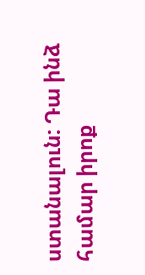ստանալուն: Դա ինձ համար իրոք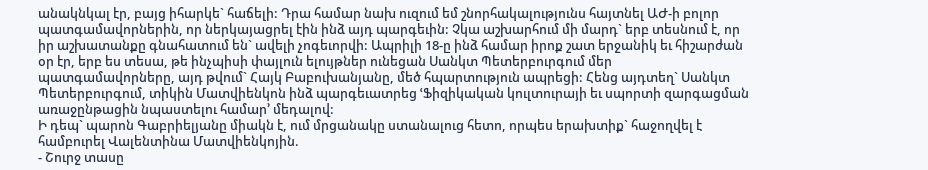անակնկալ էր, բայց իհարկե` հաճելի: Դրա համար նախ ուզում եմ շնորհակալությունս հայտնել ԱԺ-ի բոլոր պատգամավորներին, որ ներկայացրել էին ինձ այդ պարգեւին: Չկա աշխարհում մի մարդ` երբ տեսնում է, որ իր աշխատանքը գնահատում են` ավելի չոգեւորվի: Ապրիլի 18-ը ինձ համար իրոք շատ երջանիկ եւ հիշարժան օր էր, երբ ես տեսա, թե ինչպիսի փայլուն ելույթներ ունեցան Սանկտ Պետերբուրգում մեր պատգամավորները, այդ թվում` Հայկ Բաբուխանյանը, մեծ հպարտություն ապրեցի: Հենց այդտեղ` Սանկտ Պետերբուրգում, տիկին Մատվիենկոն ինձ պարգեւատրեց ՙՖիզիկական կուլտուրայի եւ սպորտի զարգացման առաջընթացին նպաստելու համար՚ մեդալով:
Ի դեպ` պարոն Գաբրիելյանը միակն է, ում մրցանակը ստանալուց հետո, որպես երախտիք` հաջողվել է համբուրել Վալենտինա Մատվիենկոյին.
- Շուրջ տասը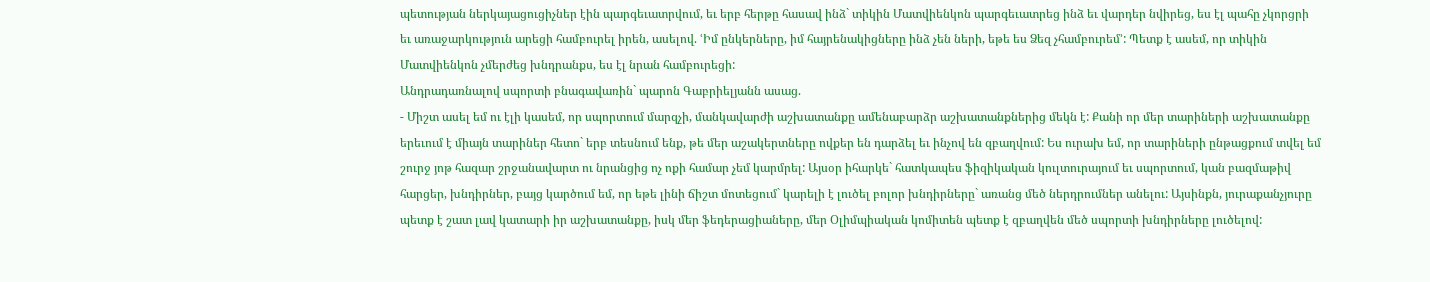պետության ներկայացուցիչներ էին պարգեւատրվում, եւ երբ հերթը հասավ ինձ` տիկին Մատվիենկոն պարգեւատրեց ինձ եւ վարդեր նվիրեց, ես էլ պահը չկորցրի եւ առաջարկություն արեցի համբուրել իրեն, ասելով. ՙԻմ ընկերները, իմ հայրենակիցները ինձ չեն ների, եթե ես Ձեզ չհամբուրեմ՚: Պետք է ասեմ, որ տիկին Մատվիենկոն չմերժեց խնդրանքս, ես էլ նրան համբուրեցի:
Անդրադառնալով սպորտի բնագավառին` պարոն Գաբրիելյանն ասաց.
- Միշտ ասել եմ ու էլի կասեմ, որ սպորտում մարզչի, մանկավարժի աշխատանքը ամենաբարձր աշխատանքներից մեկն է: Քանի որ մեր տարիների աշխատանքը երեւում է միայն տարիներ հետո` երբ տեսնում ենք, թե մեր աշակերտները ովքեր են դարձել եւ ինչով են զբաղվում: Ես ուրախ եմ, որ տարիների ընթացքում տվել եմ շուրջ յոթ հազար շրջանավարտ ու նրանցից ոչ ոքի համար չեմ կարմրել: Այսօր իհարկե` հատկապես ֆիզիկական կուլտուրայում եւ սպորտում, կան բազմաթիվ հարցեր, խնդիրներ, բայց կարծում եմ, որ եթե լինի ճիշտ մոտեցում` կարելի է լուծել բոլոր խնդիրները` առանց մեծ ներդրումներ անելու: Այսինքն, յուրաքանչյուրը պետք է շատ լավ կատարի իր աշխատանքը, իսկ մեր ֆեդերացիաները, մեր Օլիմպիական կոմիտեն պետք է զբաղվեն մեծ սպորտի խնդիրները լուծելով: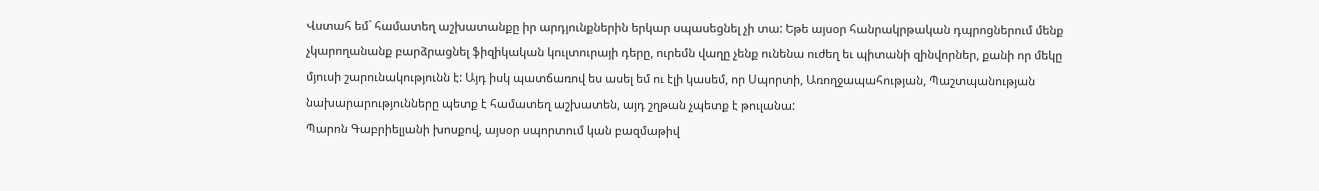Վստահ եմ` համատեղ աշխատանքը իր արդյունքներին երկար սպասեցնել չի տա: Եթե այսօր հանրակրթական դպրոցներում մենք չկարողանանք բարձրացնել ֆիզիկական կուլտուրայի դերը, ուրեմն վաղը չենք ունենա ուժեղ եւ պիտանի զինվորներ, քանի որ մեկը մյուսի շարունակությունն է: Այդ իսկ պատճառով ես ասել եմ ու էլի կասեմ, որ Սպորտի, Առողջապահության, Պաշտպանության նախարարությունները պետք է համատեղ աշխատեն, այդ շղթան չպետք է թուլանա:
Պարոն Գաբրիելյանի խոսքով, այսօր սպորտում կան բազմաթիվ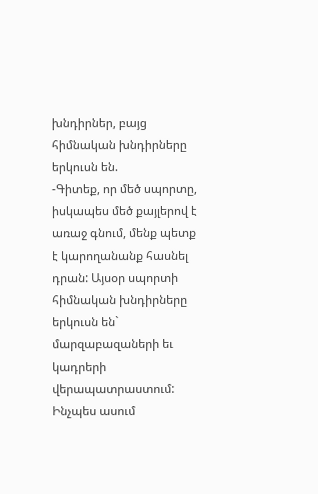խնդիրներ, բայց հիմնական խնդիրները երկուսն են.
-Գիտեք, որ մեծ սպորտը, իսկապես մեծ քայլերով է առաջ գնում, մենք պետք է կարողանանք հասնել դրան: Այսօր սպորտի հիմնական խնդիրները երկուսն են` մարզաբազաների եւ կադրերի վերապատրաստում: Ինչպես ասում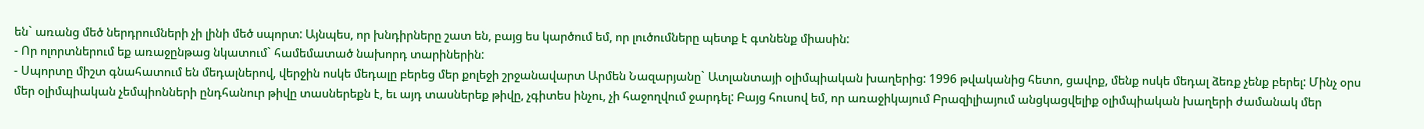են` առանց մեծ ներդրումների չի լինի մեծ սպորտ: Այնպես, որ խնդիրները շատ են, բայց ես կարծում եմ, որ լուծումները պետք է գտնենք միասին:
- Որ ոլորտներում եք առաջընթաց նկատում` համեմատած նախորդ տարիներին:
- Սպորտը միշտ գնահատում են մեդալներով, վերջին ոսկե մեդալը բերեց մեր քոլեջի շրջանավարտ Արմեն Նազարյանը` Ատլանտայի օլիմպիական խաղերից: 1996 թվականից հետո, ցավոք, մենք ոսկե մեդալ ձեռք չենք բերել: Մինչ օրս մեր օլիմպիական չեմպիոնների ընդհանուր թիվը տասներեքն է, եւ այդ տասներեք թիվը, չգիտես ինչու, չի հաջողվում ջարդել: Բայց հուսով եմ, որ առաջիկայում Բրազիլիայում անցկացվելիք օլիմպիական խաղերի ժամանակ մեր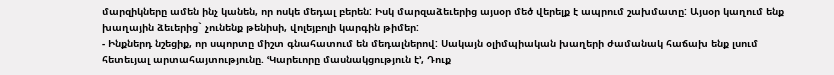մարզիկները ամեն ինչ կանեն, որ ոսկե մեդալ բերեն: Իսկ մարզաձեւերից այսօր մեծ վերելք է ապրում շախմատը: Այսօր կաղում ենք խաղային ձեւերից` չունենք թենիսի, վոլեյբոլի կարգին թիմեր:
- Ինքներդ նշեցիք, որ սպորտը միշտ գնահատում են մեդալներով: Սակայն օլիմպիական խաղերի ժամանակ հաճախ ենք լսում հետեւյալ արտահայտությունը. ՙԿարեւորը մասնակցություն է՚, Դուք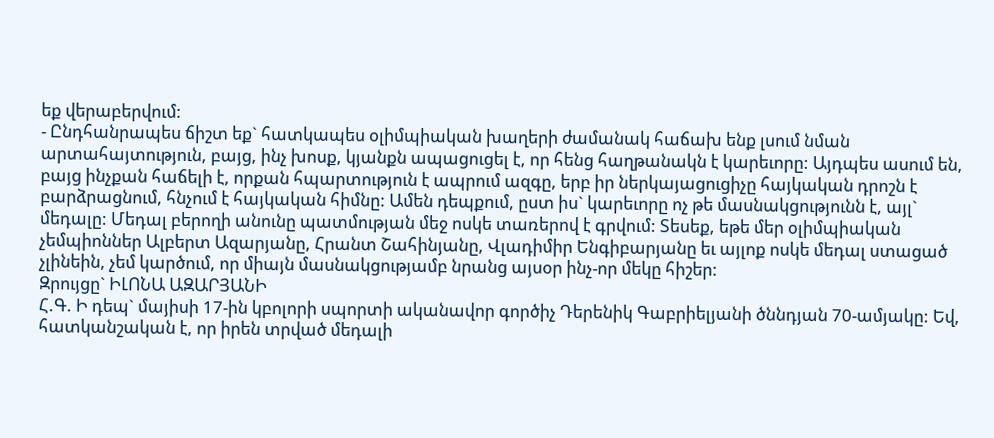եք վերաբերվում:
- Ընդհանրապես ճիշտ եք` հատկապես օլիմպիական խաղերի ժամանակ հաճախ ենք լսում նման արտահայտություն, բայց, ինչ խոսք, կյանքն ապացուցել է, որ հենց հաղթանակն է կարեւորը: Այդպես ասում են, բայց ինչքան հաճելի է, որքան հպարտություն է ապրում ազգը, երբ իր ներկայացուցիչը հայկական դրոշն է բարձրացնում, հնչում է հայկական հիմնը: Ամեն դեպքում, ըստ իս` կարեւորը ոչ թե մասնակցությունն է, այլ` մեդալը: Մեդալ բերողի անունը պատմության մեջ ոսկե տառերով է գրվում: Տեսեք, եթե մեր օլիմպիական չեմպիոններ Ալբերտ Ազարյանը, Հրանտ Շահինյանը, Վլադիմիր Ենգիբարյանը եւ այլոք ոսկե մեդալ ստացած չլինեին, չեմ կարծում, որ միայն մասնակցությամբ նրանց այսօր ինչ-որ մեկը հիշեր:
Զրույցը` ԻԼՈՆԱ ԱԶԱՐՅԱՆԻ
Հ.Գ. Ի դեպ` մայիսի 17-ին կբոլորի սպորտի ականավոր գործիչ Դերենիկ Գաբրիելյանի ծննդյան 70-ամյակը: Եվ, հատկանշական է, որ իրեն տրված մեդալի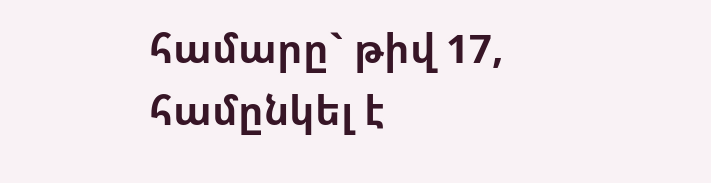համարը` թիվ 17, համընկել է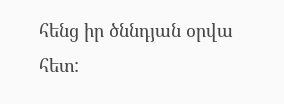հենց իր ծննդյան օրվա հետ: